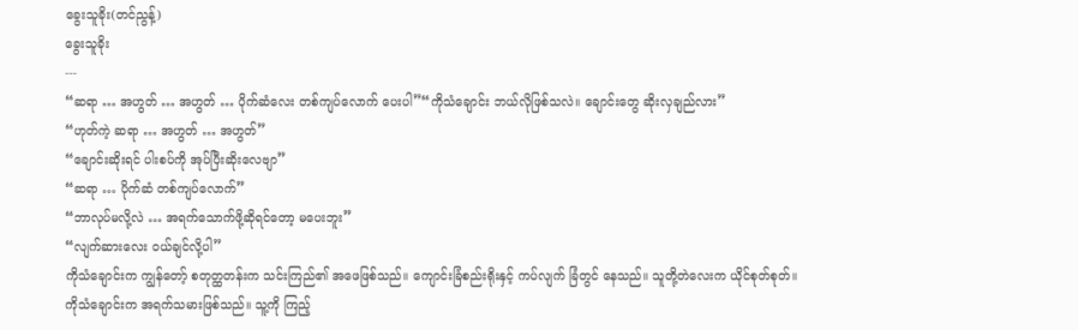ခွေးသူခိုး(တင်ညွန့်)
ခွေးသူခိုး
---
“ဆရာ … အဟွတ် … အဟွတ် … ပိုက်ဆံလေး တစ်ကျပ်လောက် ပေးပါ”“ကိုသံချောင်း ဘယ်လိုဖြစ်သလဲ။ ချောင်းတွေ ဆိုးလှချည်လား”
“ဟုတ်ကဲ့ ဆရာ … အဟွတ် … အဟွတ်”
“ချောင်းဆိုးရင် ပါးစပ်ကို အုပ်ပြီးဆိုးလေဗျာ”
“ဆရာ … ပိုက်ဆံ တစ်ကျပ်လောက်”
“ဘာလုပ်မလို့လဲ … အရက်သောက်ဖို့ဆိုရင်တော့ မပေးဘူး”
“လျက်ဆားလေး ဝယ်ချင်လို့ပါ”
ကိုသံချောင်းက ကျွန်တော့် စတုတ္ထတန်းက သင်းကြည်၏ အဖေဖြစ်သည်။ ကျောင်းခြံစည်းရိုးနှင့် ကပ်လျက် ခြံတွင် နေသည်။ သူတို့တဲလေးက ယိုင်စုတ်စုတ်။
ကိုသံချောင်းက အရက်သမားဖြစ်သည်။ သူ့ကို ကြည့်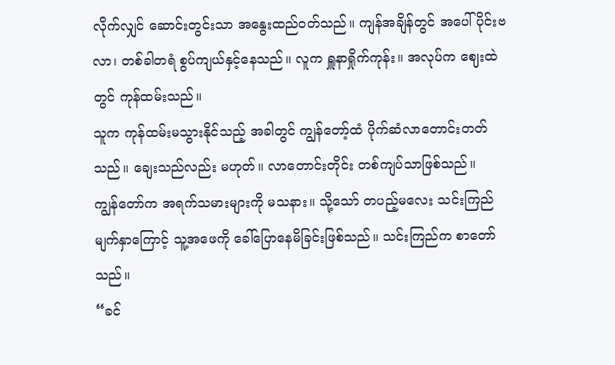လိုက်လျှင် ဆောင်းတွင်းသာ အနွေးထည်ဝတ်သည်။ ကျန်အချိန်တွင် အပေါ်ပိုင်းဗလာ၊ တစ်ခါတရံ စွပ်ကျယ်နှင့်နေသည်။ လူက ရှူနာရှိုက်ကုန်း။ အလုပ်က ဈေးထဲတွင် ကုန်ထမ်းသည်။
သူက ကုန်ထမ်းမသွားနိုင်သည့် အခါတွင် ကျွန်တော့်ထံ ပိုက်ဆံလာတောင်းတတ်သည်။ ချေးသည်လည်း မဟုတ်။ လာတောင်းတိုင်း တစ်ကျပ်သာဖြစ်သည်။
ကျွန်တော်က အရက်သမားများကို မသနား။ သို့သော် တပည့်မလေး သင်းကြည်မျက်နှာကြောင့် သူ့အဖေကို ခေါ်ပြောနေမိခြင်းဖြစ်သည်။ သင်းကြည်က စာတော်သည်။
“ခင်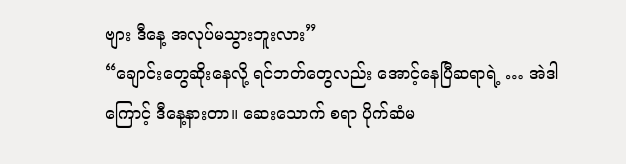ဗျား ဒီနေ့ အလုပ်မသွားဘူးလား”
“ချောင်းတွေဆိုးနေလို့ ရင်ဘတ်တွေလည်း အောင့်နေပြီဆရာရဲ့ … အဲဒါကြောင့် ဒီနေ့နားတာ။ ဆေးသောက် စရာ ပိုက်ဆံမ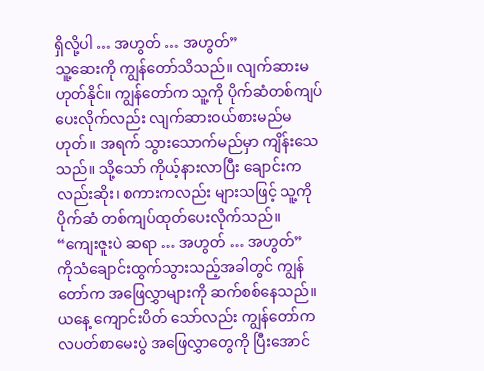ရှိလို့ပါ … အဟွတ် … အဟွတ်”
သူ့ဆေးကို ကျွန်တော်သိသည်။ လျက်ဆားမဟုတ်နိုင်။ ကျွန်တော်က သူ့ကို ပိုက်ဆံတစ်ကျပ်ပေးလိုက်လည်း လျက်ဆားဝယ်စားမည်မဟုတ်။ အရက် သွားသောက်မည်မှာ ကျိန်းသေသည်။ သို့သော် ကိုယ့်နားလာပြီး ချောင်းကလည်းဆိုး၊ စကားကလည်း များသဖြင့် သူ့ကို ပိုက်ဆံ တစ်ကျပ်ထုတ်ပေးလိုက်သည်။
“ကျေးဇူးပဲ ဆရာ … အဟွတ် … အဟွတ်”
ကိုသံချောင်းထွက်သွားသည့်အခါတွင် ကျွန်တော်က အဖြေလွှာများကို ဆက်စစ်နေသည်။ ယနေ့ ကျောင်းပိတ် သော်လည်း ကျွန်တော်က လပတ်စာမေးပွဲ အဖြေလွှာတွေကို ပြီးအောင်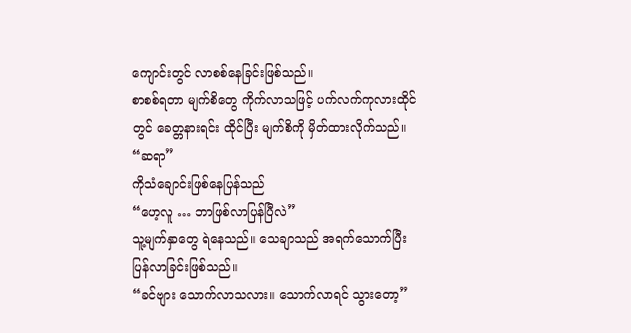ကျောင်းတွင် လာစစ်နေခြင်းဖြစ်သည်။
စာစစ်ရတာ မျက်စိတွေ ကိုက်လာသဖြင့် ပက်လက်ကုလားထိုင်တွင် ခေတ္တနားရင်း ထိုင်ပြီး မျက်စိကို မှိတ်ထားလိုက်သည်။
“ဆရာ”
ကိုသံချောင်းဖြစ်နေပြန်သည်
“ဟေ့လူ … ဘာဖြစ်လာပြန်ပြီလဲ”
သူ့မျက်နှာတွေ ရဲနေသည်။ သေချာသည် အရက်သောက်ပြီး ပြန်လာခြင်းဖြစ်သည်။
“ခင်ဗျား သောက်လာသလား။ သောက်လာရင် သွားတော့”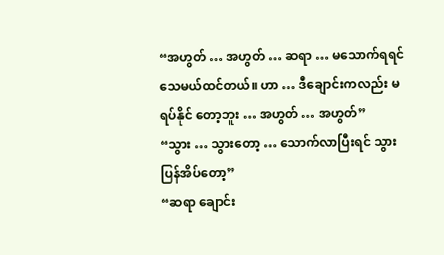“အဟွတ် … အဟွတ် … ဆရာ … မသောက်ရရင် သေမယ်ထင်တယ်။ ဟာ … ဒီချောင်းကလည်း မရပ်နိုင် တော့ဘူး … အဟွတ် … အဟွတ်”
“သွား … သွားတော့ … သောက်လာပြီးရင် သွားပြန်အိပ်တော့”
“ဆရာ ချောင်း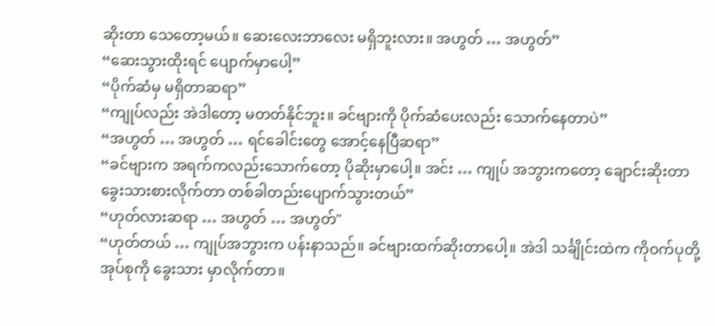ဆိုးတာ သေတော့မယ်။ ဆေးလေးဘာလေး မရှိဘူးလား။ အဟွတ် … အဟွတ်”
“ဆေးသွားထိုးရင် ပျောက်မှာပေါ့”
“ပိုက်ဆံမှ မရှိတာဆရာ”
“ကျုပ်လည်း အဲဒါတော့ မတတ်နိုင်ဘူး။ ခင်ဗျားကို ပိုက်ဆံပေးလည်း သောက်နေတာပဲ”
“အဟွတ် … အဟွတ် … ရင်ခေါင်းတွေ အောင့်နေပြီဆရာ”
“ခင်ဗျားက အရက်ကလည်းသောက်တော့ ပိုဆိုးမှာပေါ့။ အင်း … ကျုပ် အဘွားကတော့ ချောင်းဆိုးတာ ခွေးသားစားလိုက်တာ တစ်ခါတည်းပျောက်သွားတယ်”
“ဟုတ်လားဆရာ … အဟွတ် … အဟွတ်"
“ဟုတ်တယ် … ကျုပ်အဘွားက ပန်းနာသည်။ ခင်ဗျားထက်ဆိုးတာပေါ့။ အဲဒါ သင်္ချိုင်းထဲက ကိုဝက်ပုတို့ အုပ်စုကို ခွေးသား မှာလိုက်တာ။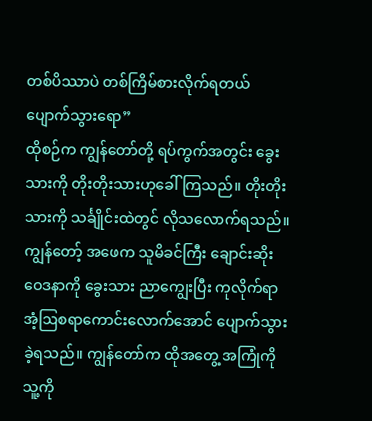တစ်ပိဿာပဲ တစ်ကြိမ်စားလိုက်ရတယ် ပျောက်သွားရော”
ထိုစဉ်က ကျွန်တော်တို့ ရပ်ကွက်အတွင်း ခွေးသားကို တိုးတိုးသားဟုခေါ်ကြသည်။ တိုးတိုးသားကို သင်္ချိုင်းထဲတွင် လိုသလောက်ရသည်။ ကျွန်တော့် အဖေက သူမိခင်ကြီး ချောင်းဆိုးဝေဒနာကို ခွေးသား ညာကျွေးပြီး ကုလိုက်ရာ အံ့ဩစရာကောင်းလောက်အောင် ပျောက်သွားခဲ့ရသည်။ ကျွန်တော်က ထိုအတွေ့ အကြုံကို သူ့ကို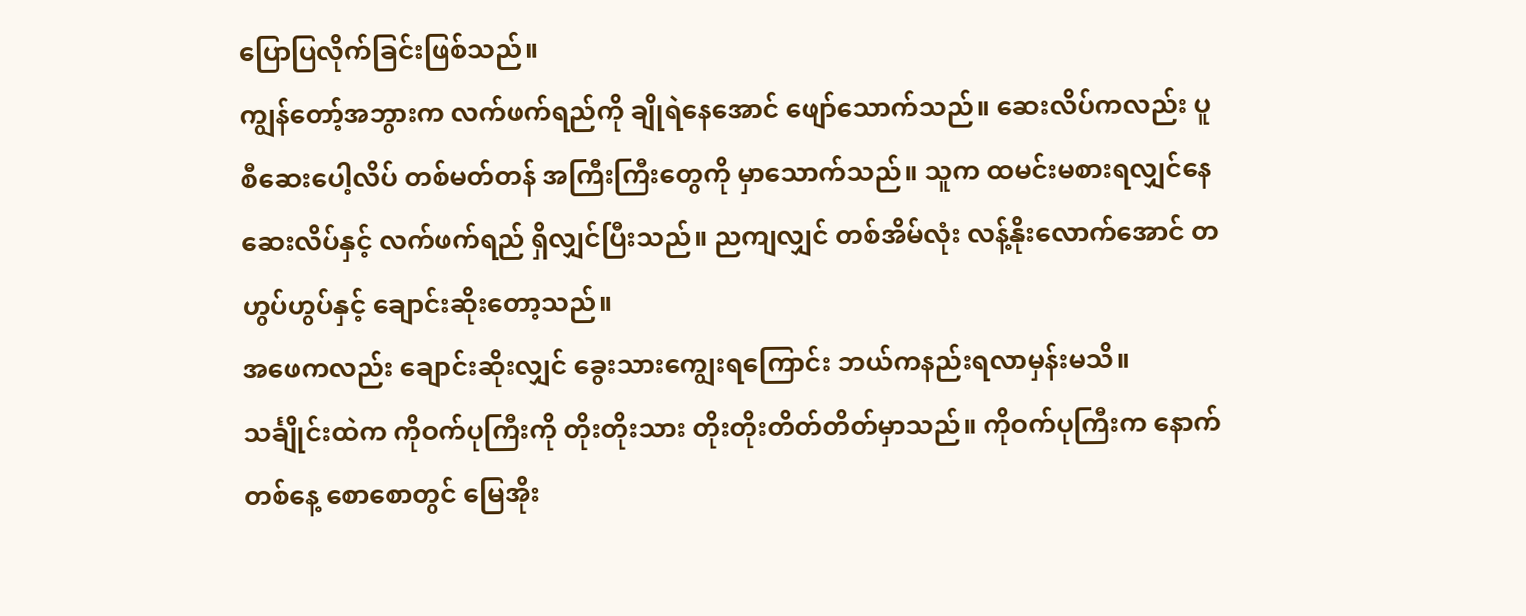ပြောပြလိုက်ခြင်းဖြစ်သည်။
ကျွန်တော့်အဘွားက လက်ဖက်ရည်ကို ချိုရဲနေအောင် ဖျော်သောက်သည်။ ဆေးလိပ်ကလည်း ပူစီဆေးပေါ့လိပ် တစ်မတ်တန် အကြီးကြီးတွေကို မှာသောက်သည်။ သူက ထမင်းမစားရလျှင်နေ ဆေးလိပ်နှင့် လက်ဖက်ရည် ရှိလျှင်ပြီးသည်။ ညကျလျှင် တစ်အိမ်လုံး လန့်နိုးလောက်အောင် တဟွပ်ဟွပ်နှင့် ချောင်းဆိုးတော့သည်။
အဖေကလည်း ချောင်းဆိုးလျှင် ခွေးသားကျွေးရကြောင်း ဘယ်ကနည်းရလာမှန်းမသိ။ သင်္ချိုင်းထဲက ကိုဝက်ပုကြီးကို တိုးတိုးသား တိုးတိုးတိတ်တိတ်မှာသည်။ ကိုဝက်ပုကြီးက နောက်တစ်နေ့ စောစောတွင် မြေအိုး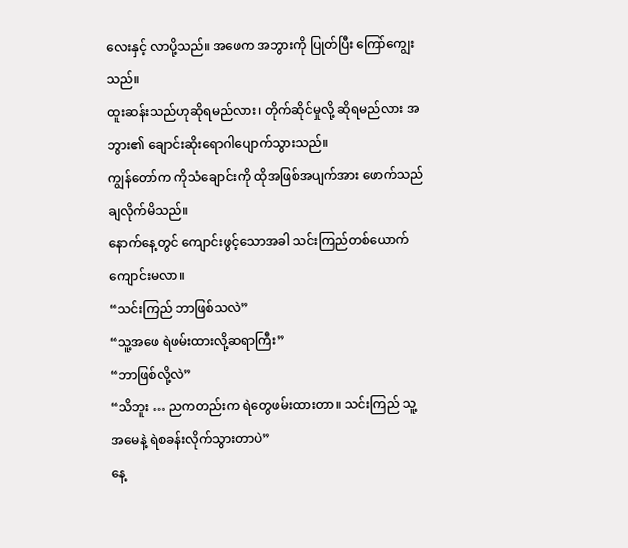လေးနှင့် လာပို့သည်။ အဖေက အဘွားကို ပြုတ်ပြီး ကြော်ကျွေးသည်။
ထူးဆန်းသည်ဟုဆိုရမည်လား၊ တိုက်ဆိုင်မှုလို့ ဆိုရမည်လား အဘွား၏ ချောင်းဆိုးရောဂါပျောက်သွားသည်။
ကျွန်တော်က ကိုသံချောင်းကို ထိုအဖြစ်အပျက်အား ဖောက်သည်ချလိုက်မိသည်။
နောက်နေ့တွင် ကျောင်းဖွင့်သောအခါ သင်းကြည်တစ်ယောက် ကျောင်းမလာ။
“သင်းကြည် ဘာဖြစ်သလဲ”
“သူ့အဖေ ရဲဖမ်းထားလို့ဆရာကြီး”
“ဘာဖြစ်လို့လဲ”
“သိဘူး … ညကတည်းက ရဲတွေဖမ်းထားတာ။ သင်းကြည် သူ့အမေနဲ့ ရဲစခန်းလိုက်သွားတာပဲ”
နေ့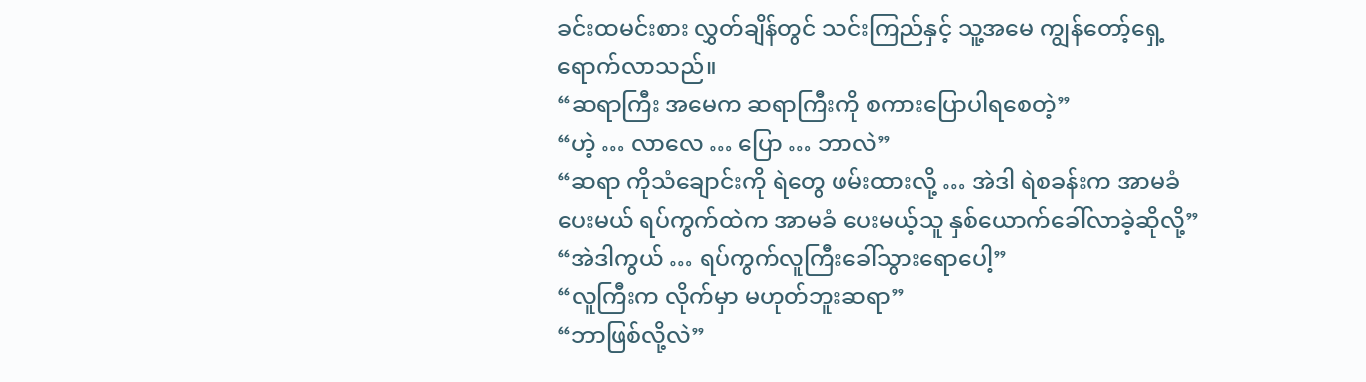ခင်းထမင်းစား လွှတ်ချိန်တွင် သင်းကြည်နှင့် သူ့အမေ ကျွန်တော့်ရှေ့ရောက်လာသည်။
“ဆရာကြီး အမေက ဆရာကြီးကို စကားပြောပါရစေတဲ့”
“ဟဲ့ … လာလေ … ပြော … ဘာလဲ”
“ဆရာ ကိုသံချောင်းကို ရဲတွေ ဖမ်းထားလို့ … အဲဒါ ရဲစခန်းက အာမခံပေးမယ် ရပ်ကွက်ထဲက အာမခံ ပေးမယ့်သူ နှစ်ယောက်ခေါ်လာခဲ့ဆိုလို့”
“အဲဒါကွယ် … ရပ်ကွက်လူကြီးခေါ်သွားရောပေါ့”
“လူကြီးက လိုက်မှာ မဟုတ်ဘူးဆရာ”
“ဘာဖြစ်လို့လဲ”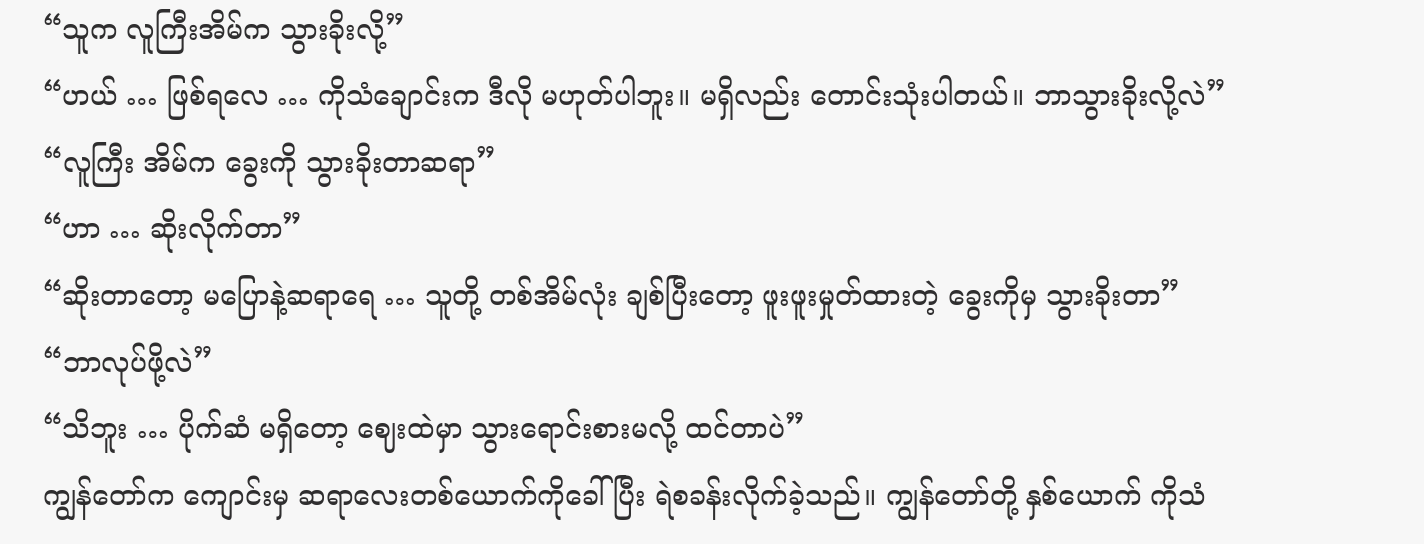“သူက လူကြီးအိမ်က သွားခိုးလို့”
“ဟယ် … ဖြစ်ရလေ … ကိုသံချောင်းက ဒီလို မဟုတ်ပါဘူး။ မရှိလည်း တောင်းသုံးပါတယ်။ ဘာသွားခိုးလို့လဲ”
“လူကြီး အိမ်က ခွေးကို သွားခိုးတာဆရာ”
“ဟာ … ဆိုးလိုက်တာ”
“ဆိုးတာတော့ မပြောနဲ့ဆရာရေ … သူတို့ တစ်အိမ်လုံး ချစ်ပြီးတော့ ဖူးဖူးမှုတ်ထားတဲ့ ခွေးကိုမှ သွားခိုးတာ”
“ဘာလုပ်ဖို့လဲ”
“သိဘူး … ပိုက်ဆံ မရှိတော့ ဈေးထဲမှာ သွားရောင်းစားမလို့ ထင်တာပဲ”
ကျွန်တော်က ကျောင်းမှ ဆရာလေးတစ်ယောက်ကိုခေါ်ပြီး ရဲစခန်းလိုက်ခဲ့သည်။ ကျွန်တော်တို့ နှစ်ယောက် ကိုသံ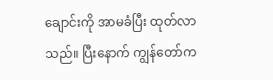ချောင်းကို အာမခံပြီး ထုတ်လာသည်။ ပြီးနောက် ကျွန်တော်က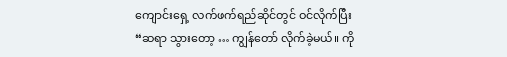ကျောင်းရှေ့ လက်ဖက်ရည်ဆိုင်တွင် ဝင်လိုက်ပြီး
“ဆရာ သွားတော့ … ကျွန်တော် လိုက်ခဲ့မယ်။ ကို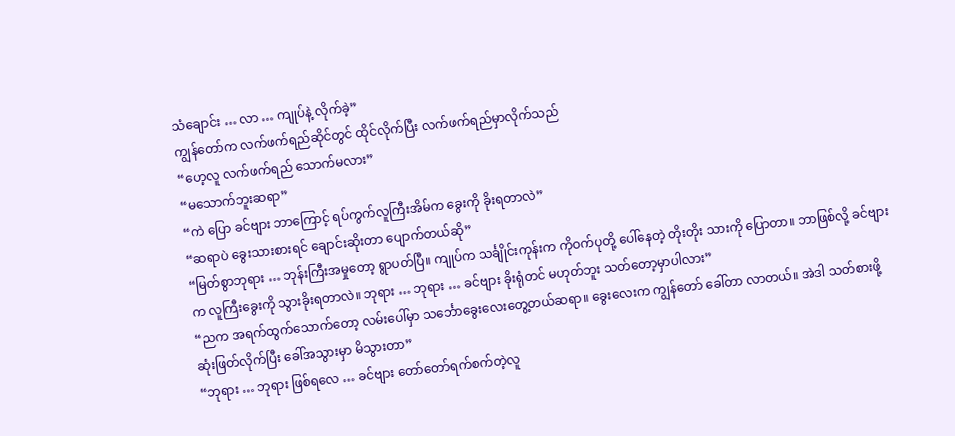သံချောင်း … လာ … ကျုပ်နဲ့ လိုက်ခဲ့”
ကျွန်တော်က လက်ဖက်ရည်ဆိုင်တွင် ထိုင်လိုက်ပြီး လက်ဖက်ရည်မှာလိုက်သည်
“ဟေ့လူ လက်ဖက်ရည် သောက်မလား”
“မသောက်ဘူးဆရာ”
“ကဲ ပြော ခင်ဗျား ဘာကြောင့် ရပ်ကွက်လူကြီးအိမ်က ခွေးကို ခိုးရတာလဲ”
“ဆရာပဲ ခွေးသားစားရင် ချောင်းဆိုးတာ ပျောက်တယ်ဆို”
“မြတ်စွာဘုရား … ဘုန်းကြီးအမှုတော့ ရွာပတ်ပြီ။ ကျုပ်က သင်္ချိုင်းကုန်းက ကိုဝက်ပုတို့ ပေါ်နေတဲ့ တိုးတိုး သားကို ပြောတာ။ ဘာဖြစ်လို့ ခင်ဗျားက လူကြီးခွေးကို သွားခိုးရတာလဲ။ ဘုရား … ဘုရား … ခင်ဗျား ခိုးရုံတင် မဟုတ်ဘူး သတ်တော့မှာပါလား”
“ညက အရက်ထွက်သောက်တော့ လမ်းပေါ်မှာ သင်္ဘောခွေးလေးတွေ့တယ်ဆရာ။ ခွေးလေးက ကျွန်တော် ခေါ်တာ လာတယ်။ အဲဒါ သတ်စားဖို့ ဆုံးဖြတ်လိုက်ပြီး ခေါ်အသွားမှာ မိသွားတာ”
“ဘုရား … ဘုရား ဖြစ်ရလေ … ခင်ဗျား တော်တော်ရက်စက်တဲ့လူ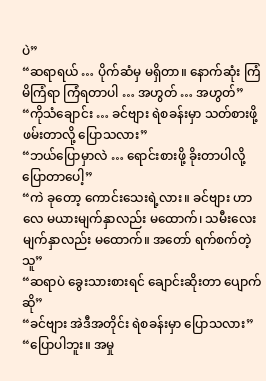ပဲ”
“ဆရာရယ် … ပိုက်ဆံမှ မရှိတာ။ နောက်ဆုံး ကြံမိကြံရာ ကြံရတာပါ … အဟွတ် … အဟွတ်”
“ကိုသံချောင်း … ခင်ဗျား ရဲစခန်းမှာ သတ်စားဖို့ဖမ်းတာလို့ ပြောသလား”
“ဘယ်ပြောမှာလဲ … ရောင်းစားဖို့ ခိုးတာပါလို့ ပြောတာပေါ့”
“ကဲ ခုတော့ ကောင်းသေးရဲ့လား။ ခင်ဗျား ဟာလေ မယားမျက်နှာလည်း မထောက်၊ သမီးလေး မျက်နှာလည်း မထောက်။ အတော် ရက်စက်တဲ့သူ”
“ဆရာပဲ ခွေးသားစားရင် ချောင်းဆိုးတာ ပျောက်ဆို”
“ခင်ဗျား အဲဒီအတိုင်း ရဲစခန်းမှာ ပြောသလား”
“ပြောပါဘူး။ အမှု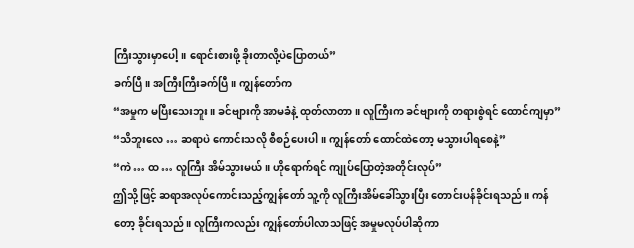ကြီးသွားမှာပေါ့။ ရောင်းစားဖို့ ခိုးတာလို့ပဲပြောတယ်”
ခက်ပြီ။ အကြီးကြီးခက်ပြီ။ ကျွန်တော်က
“အမှုက မပြီးသေးဘူး။ ခင်ဗျားကို အာမခံနဲ့ ထုတ်လာတာ။ လူကြီးက ခင်ဗျားကို တရားစွဲရင် ထောင်ကျမှာ”
“သိဘူးလေ … ဆရာပဲ ကောင်းသလို စီစဉ်ပေးပါ။ ကျွန်တော် ထောင်ထဲတော့ မသွားပါရစေနဲ့”
“ကဲ … ထ … လူကြီး အိမ်သွားမယ်။ ဟိုရောက်ရင် ကျုပ်ပြောတဲ့အတိုင်းလုပ်”
ဤသို့ဖြင့် ဆရာအလုပ်ကောင်းသည့်ကျွန်တော် သူ့ကို လူကြီးအိမ်ခေါ်သွားပြီး တောင်းပန်ခိုင်းရသည်။ ကန်တော့ ခိုင်းရသည်။ လူကြီးကလည်း ကျွန်တော်ပါလာသဖြင့် အမှုမလုပ်ပါဆိုကာ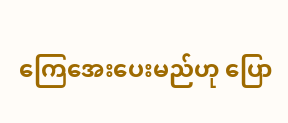ကြေအေးပေးမည်ဟု ပြော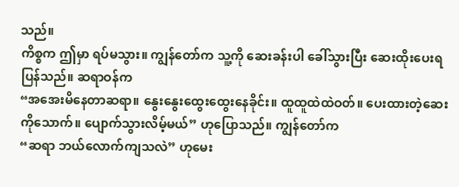သည်။
ကိစ္စက ဤမှာ ရပ်မသွား။ ကျွန်တော်က သူ့ကို ဆေးခန်းပါ ခေါ်သွားပြီး ဆေးထိုးပေးရပြန်သည်။ ဆရာဝန်က
“အအေးမိနေတာဆရာ။ နွေးနွေးထွေးထွေးနေခိုင်း။ ထူထူထဲထဲဝတ်။ ပေးထားတဲ့ဆေးကိုသောက်။ ပျောက်သွားလိမ့်မယ်” ဟုပြောသည်။ ကျွန်တော်က
“ဆရာ ဘယ်လောက်ကျသလဲ” ဟုမေး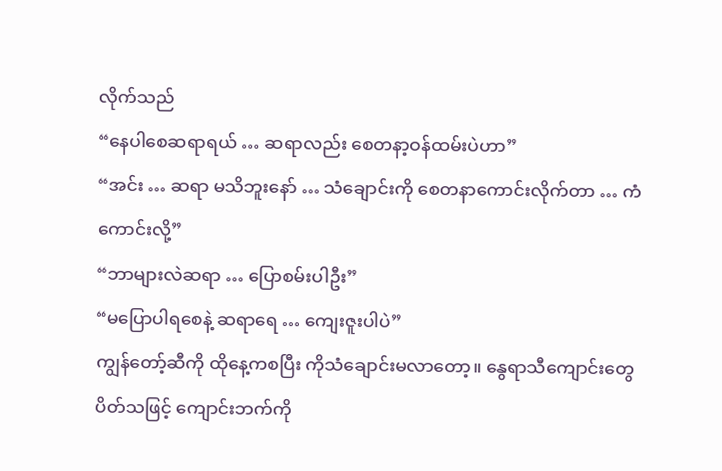လိုက်သည်
“နေပါစေဆရာရယ် … ဆရာလည်း စေတနာ့ဝန်ထမ်းပဲဟာ”
“အင်း … ဆရာ မသိဘူးနော် … သံချောင်းကို စေတနာကောင်းလိုက်တာ … ကံကောင်းလို့”
“ဘာများလဲဆရာ … ပြောစမ်းပါဦး”
“မပြောပါရစေနဲ့ ဆရာရေ … ကျေးဇူးပါပဲ”
ကျွန်တော့်ဆီကို ထိုနေ့ကစပြီး ကိုသံချောင်းမလာတော့။ နွေရာသီကျောင်းတွေ ပိတ်သဖြင့် ကျောင်းဘက်ကို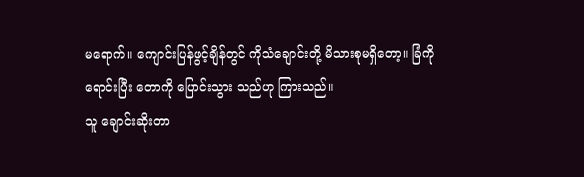မရောက်။ ကျောင်းပြန်ဖွင့်ချိန်တွင် ကိုသံချောင်းတို့ မိသားစုမရှိတော့။ ခြံကိုရောင်းပြီး တောကို ပြောင်းသွား သည်ဟု ကြားသည်။
သူ ချောင်းဆိုးတာ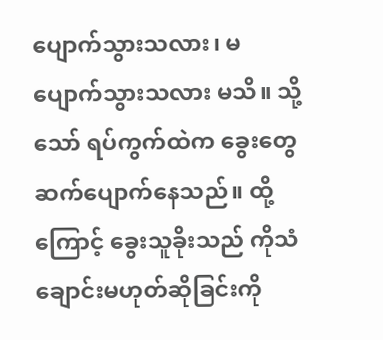ပျောက်သွားသလား၊ မပျောက်သွားသလား မသိ။ သို့သော် ရပ်ကွက်ထဲက ခွေးတွေ ဆက်ပျောက်နေသည်။ ထို့ကြောင့် ခွေးသူခိုးသည် ကိုသံချောင်းမဟုတ်ဆိုခြင်းကို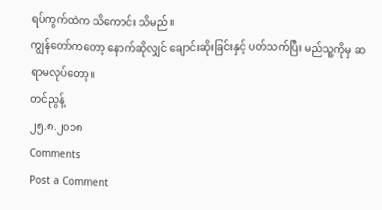ရပ်ကွက်ထဲက သိကောင်း သိမည်။
ကျွန်တော်ကတော့ နောက်ဆိုလျှင် ချောင်းဆိုးခြင်းနှင့် ပတ်သက်ပြီး မည်သူ့ကိုမှ ဆရာမလုပ်တော့။
တင်ညွန့်
၂၅.၈.၂၀၁၈
Comments
Post a Comment